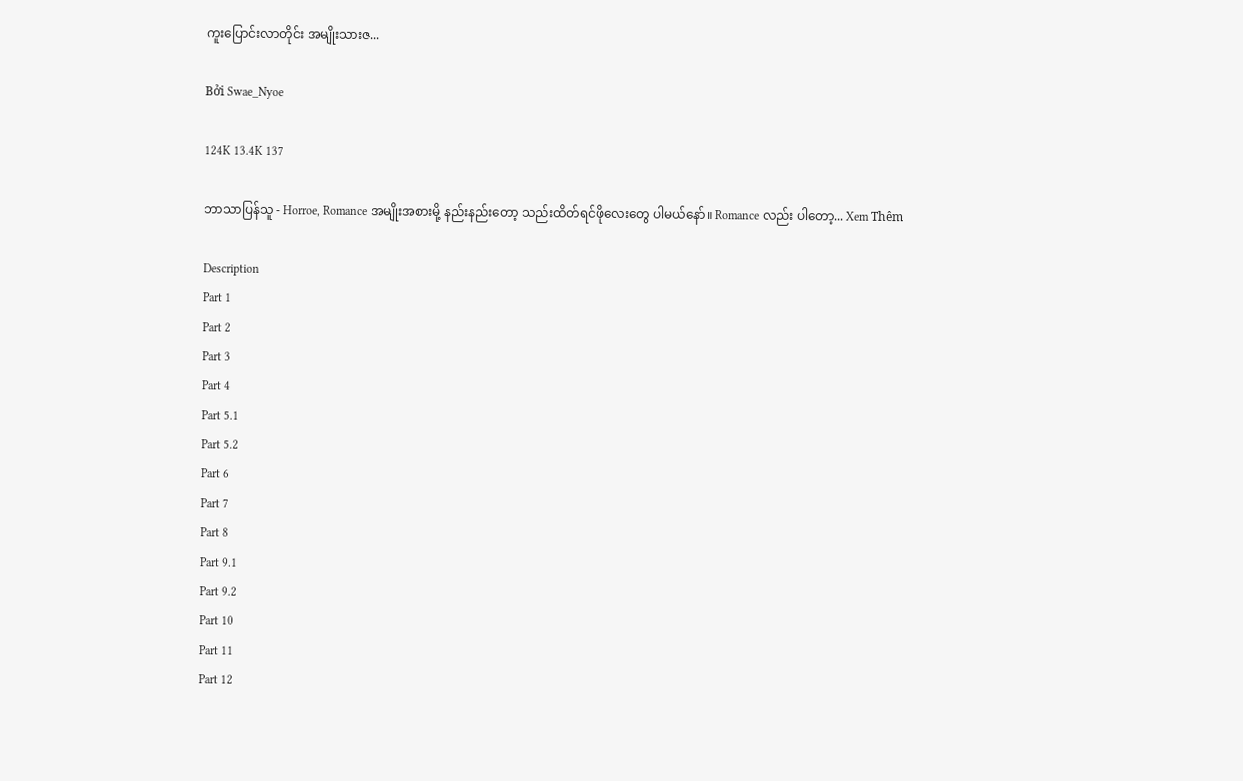ကူးပြောင်းလာတိုင်း အမျိုးသားဇ...

Bởi Swae_Nyoe

124K 13.4K 137

ဘာသာပြန်သူ - Horroe, Romance အမျိုးအစားမို့ နည်းနည်းတော့ သည်းထိတ်ရင်ဖိုလေးတွေ ပါမယ်နော်။ Romance လည်း ပါတော့... Xem Thêm

Description
Part 1
Part 2
Part 3
Part 4
Part 5.1
Part 5.2
Part 6
Part 7
Part 8
Part 9.1
Part 9.2
Part 10
Part 11
Part 12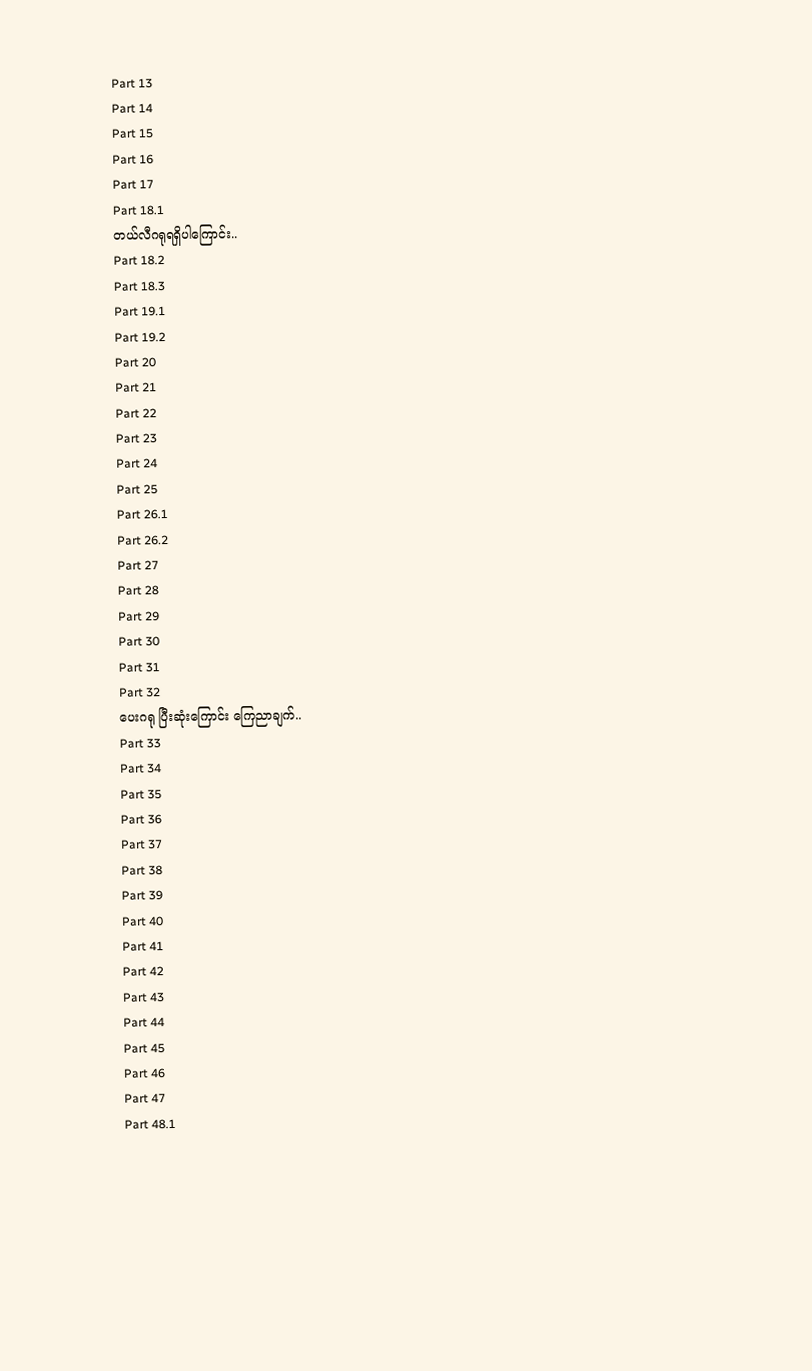Part 13
Part 14
Part 15
Part 16
Part 17
Part 18.1
တယ်လီဂရုရရှိပါကြောင်း..
Part 18.2
Part 18.3
Part 19.1
Part 19.2
Part 20
Part 21
Part 22
Part 23
Part 24
Part 25
Part 26.1
Part 26.2
Part 27
Part 28
Part 29
Part 30
Part 31
Part 32
ပေးဂရု ပြီးဆုံးကြောင်း ကြေညာချက်..
Part 33
Part 34
Part 35
Part 36
Part 37
Part 38
Part 39
Part 40
Part 41
Part 42
Part 43
Part 44
Part 45
Part 46
Part 47
Part 48.1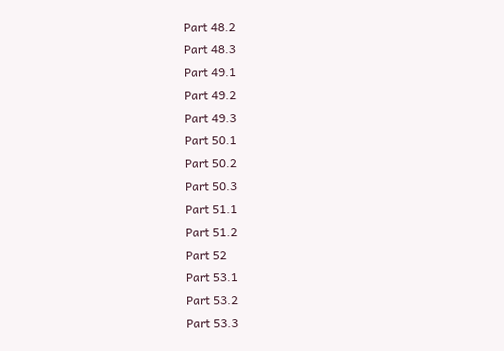Part 48.2
Part 48.3
Part 49.1
Part 49.2
Part 49.3
Part 50.1
Part 50.2
Part 50.3
Part 51.1
Part 51.2
Part 52
Part 53.1
Part 53.2
Part 53.3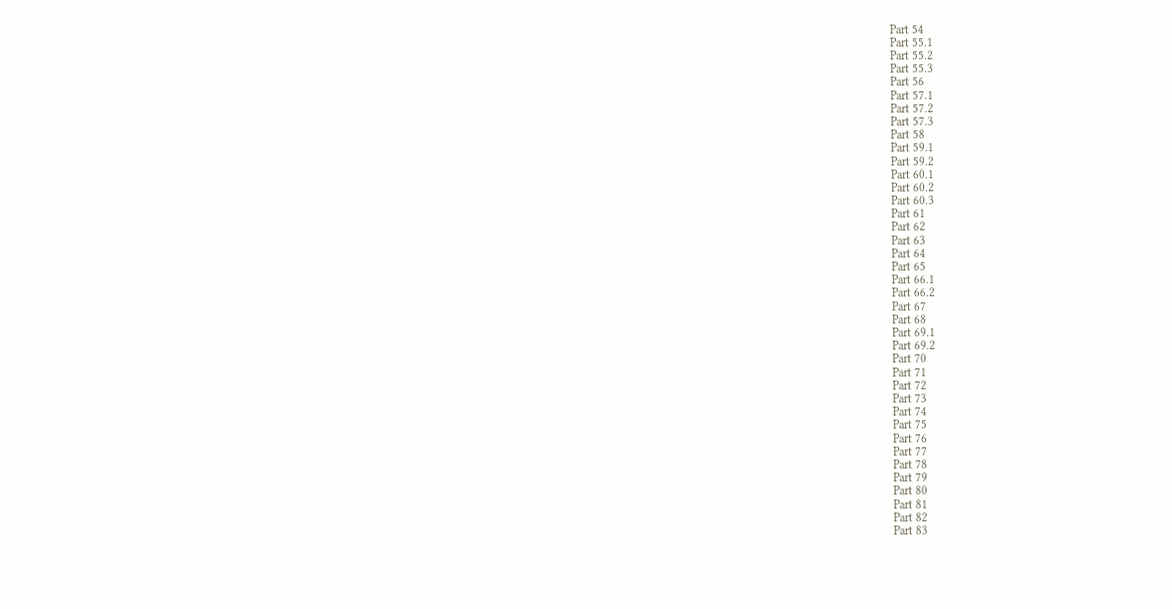Part 54
Part 55.1
Part 55.2
Part 55.3
Part 56
Part 57.1
Part 57.2
Part 57.3
Part 58
Part 59.1
Part 59.2
Part 60.1
Part 60.2
Part 60.3
Part 61
Part 62
Part 63
Part 64
Part 65
Part 66.1
Part 66.2
Part 67
Part 68
Part 69.1
Part 69.2
Part 70
Part 71
Part 72
Part 73
Part 74
Part 75
Part 76
Part 77
Part 78
Part 79
Part 80
Part 81
Part 82
Part 83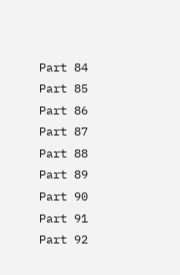Part 84
Part 85
Part 86
Part 87
Part 88
Part 89
Part 90
Part 91
Part 92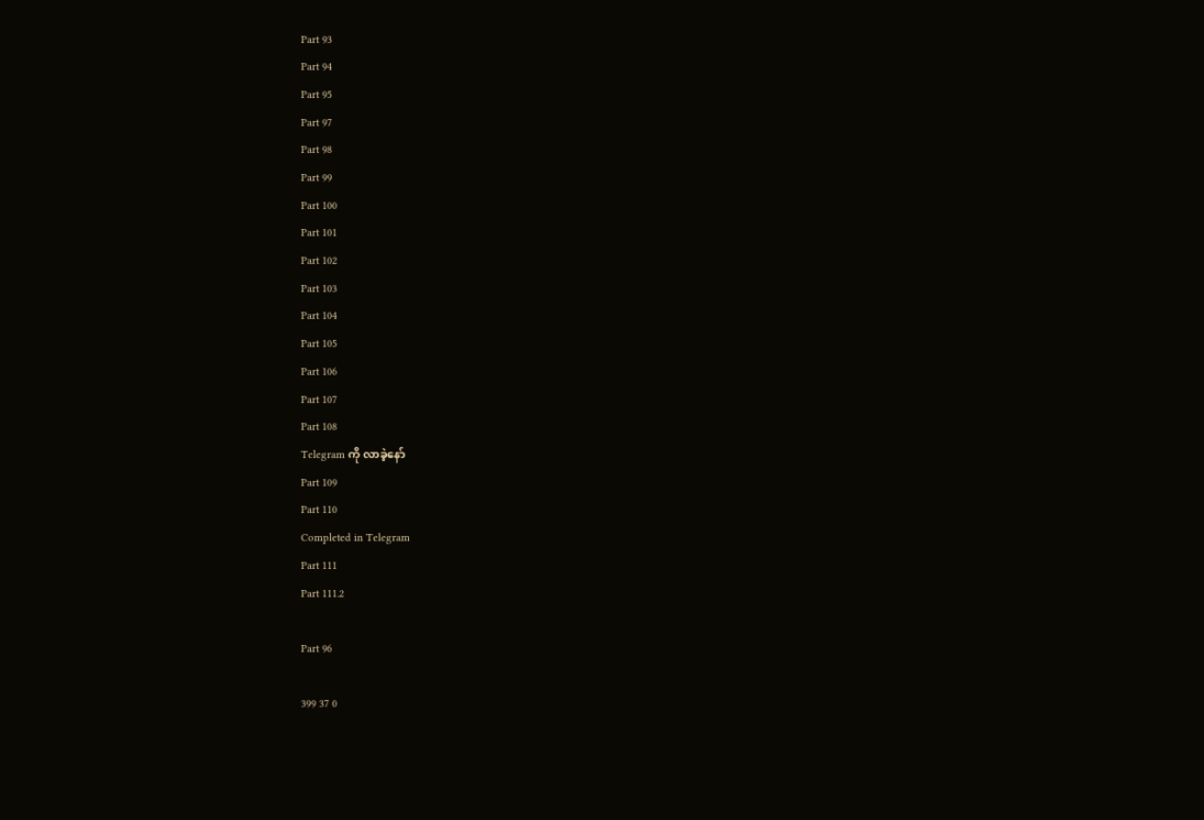Part 93
Part 94
Part 95
Part 97
Part 98
Part 99
Part 100
Part 101
Part 102
Part 103
Part 104
Part 105
Part 106
Part 107
Part 108
Telegram ကို လာခဲ့နော်
Part 109
Part 110
Completed in Telegram
Part 111
Part 111.2

Part 96

399 37 0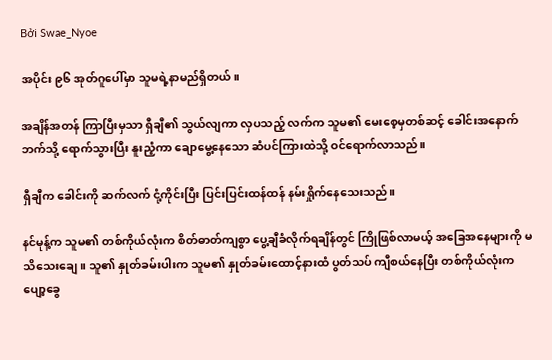Bởi Swae_Nyoe

အပိုင်း ၉၆ အုတ်ဂူပေါ်မှာ သူမရဲ့နာမည်ရှိတယ်။

အချိန်အတန် ကြာပြီးမှသာ ရှီချီ၏ သွယ်လျကာ လှပသည့် လက်က သူမ၏ မေးစေ့မှတစ်ဆင့် ခေါင်းအနောက်ဘက်သို့ ရောက်သွားပြီး နူးညံ့ကာ ချောမွေ့နေသော ဆံပင်ကြားထဲသို့ ဝင်ရောက်လာသည်။

ရှီချီက ခေါင်းကို ဆက်လက် ငုံ့ကိုင်းပြီး ပြင်းပြင်းထန်ထန် နမ်းရှိုက်နေသေးသည်။

နင်မုန့်က သူမ၏ တစ်ကိုယ်လုံးက စိတ်ဓာတ်ကျစွာ ပွေ့ချီခံလိုက်ရချိန်တွင် ကြိုဖြစ်လာမယ့် အခြေအနေများကို မသိသေးချေ။ သူ၏ နှုတ်ခမ်းပါးက သူမ၏ နှုတ်ခမ်းထောင့်နားထံ ပွတ်သပ် ကျီစယ်နေပြီး တစ်ကိုယ်လုံးက ပျော့ခွေ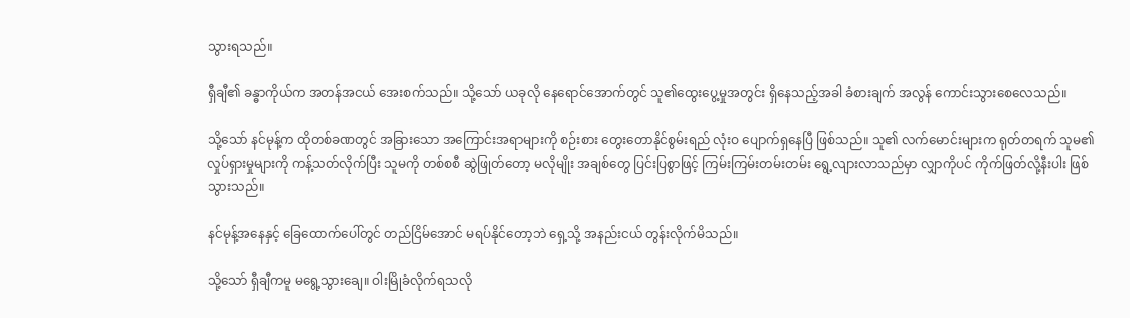သွားရသည်။

ရှီချီ၏ ခန္ဓာကိုယ်က အတန်အငယ် အေးစက်သည်။ သို့သော် ယခုလို နေရောင်အောက်တွင် သူ၏ထွေးပွေ့မှုအတွင်း ရှိနေသည့်အခါ ခံစားချက် အလွန် ကောင်းသွားစေလေသည်။

သို့သော် နင်မုန့်က ထိုတစ်ခဏတွင် အခြားသော အကြောင်းအရာများကို စဉ်းစား တွေးတောနိုင်စွမ်းရည် လုံးဝ ပျောက်ရှနေပြီ ဖြစ်သည်။ သူ၏ လက်မောင်းများက ရုတ်တရက် သူမ၏ လှုပ်ရှားမှုများကို ကန့်သတ်လိုက်ပြီး သူမကို တစ်စစီ ဆွဲဖြုတ်တော့ မလိုမျိုး အချစ်တွေ ပြင်းပြစွာဖြင့် ကြမ်းကြမ်းတမ်းတမ်း ရွေ့လျားလာသည်မှာ လျှာကိုပင် ကိုက်ဖြတ်လို့နီးပါး ဖြစ်သွားသည်။

နင်မုန့်အနေနှင့် ခြေထောက်ပေါ်တွင် တည်ငြိမ်အောင် မရပ်နိုင်တော့ဘဲ ရှေ့သို့ အနည်းငယ် တွန်းလိုက်မိသည်။

သို့သော် ရှီချီကမူ မရွေ့သွားချေ။ ဝါးမြိုခံလိုက်ရသလို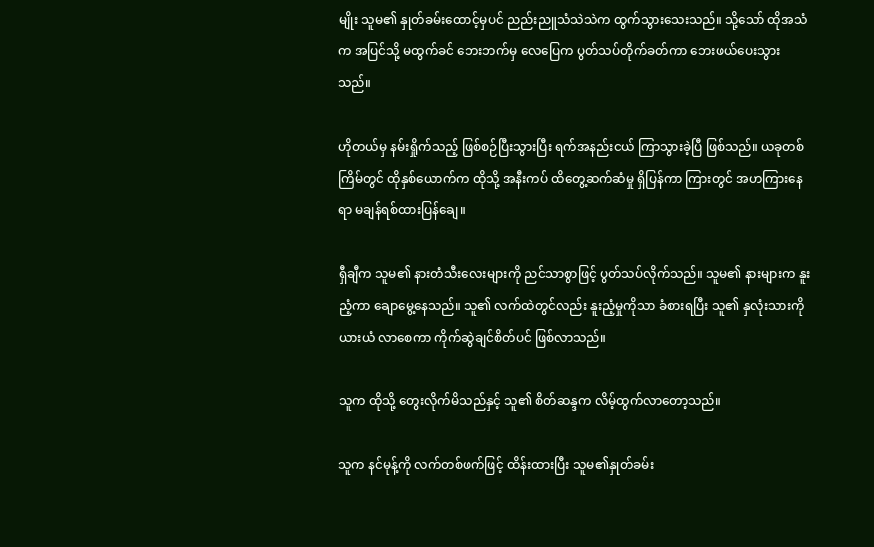မျိုး သူမ၏ နှုတ်ခမ်းထောင့်မှပင် ညည်းညူသံသဲသဲက ထွက်သွားသေးသည်။ သို့သော် ထိုအသံက အပြင်သို့ မထွက်ခင် ဘေးဘက်မှ လေပြေက ပွတ်သပ်တိုက်ခတ်ကာ ဘေးဖယ်ပေးသွားသည်။

ဟိုတယ်မှ နမ်းရှိုက်သည့် ဖြစ်စဉ်ပြီးသွားပြီး ရက်အနည်းငယ် ကြာသွားခဲ့ပြီ ဖြစ်သည်။ ယခုတစ်ကြိမ်တွင် ထိုနှစ်ယောက်က ထိုသို့ အနီးကပ် ထိတွေ့ဆက်ဆံမှု ရှိပြန်ကာ ကြားတွင် အဟကြားနေရာ မချန်ရစ်ထားပြန်ချေ။

ရှီချီက သူမ၏ နားတံသီးလေးများကို ညင်သာစွာဖြင့် ပွတ်သပ်လိုက်သည်။ သူမ၏ နားများက နူးညံ့ကာ ချောမွေ့နေသည်။ သူ၏ လက်ထဲတွင်လည်း နူးညံ့မှုကိုသာ ခံစားရပြီး သူ၏ နှလုံးသားကို ယားယံ လာစေကာ ကိုက်ဆွဲချင်စိတ်ပင် ဖြစ်လာသည်။

သူက ထိုသို့ တွေးလိုက်မိသည်နှင့် သူ၏ စိတ်ဆန္ဒက လိမ့်ထွက်လာတော့သည်။

သူက နင်မုန့်ကို လက်တစ်ဖက်ဖြင့် ထိန်းထားပြီး သူမ၏နှုတ်ခမ်း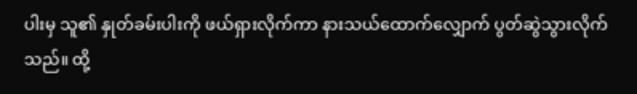ပါးမှ သူ၏ နှုတ်ခမ်းပါးကို ဖယ်ရှားလိုက်ကာ နားသယ်ထောက်လျှောက် ပွတ်ဆွဲသွားလိုက်သည်။ ထို့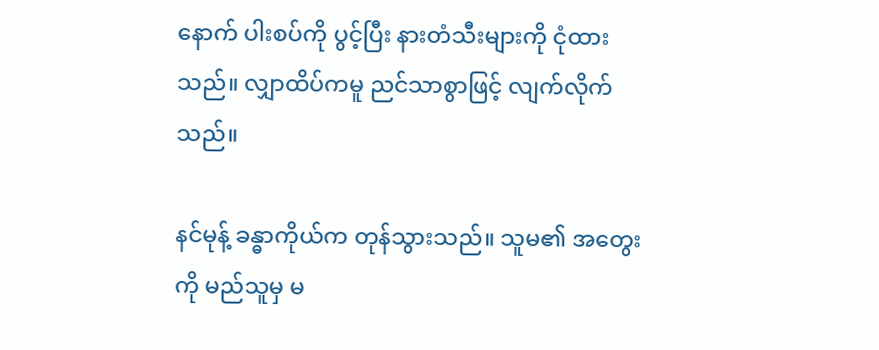နောက် ပါးစပ်ကို ပွင့်ပြီး နားတံသီးများကို ငုံထားသည်။ လျှာထိပ်ကမူ ညင်သာစွာဖြင့် လျက်လိုက်သည်။

နင်မုန့် ခန္ဓာကိုယ်က တုန်သွားသည်။ သူမ၏ အတွေးကို မည်သူမှ မ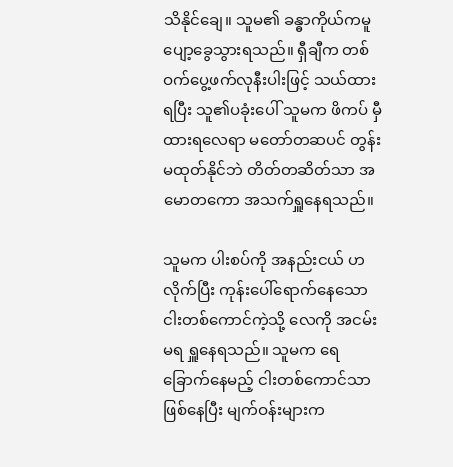သိနိုင်ချေ။ သူမ၏ ခန္ဓာကိုယ်ကမူ ပျော့ခွေသွားရသည်။ ရှီချီက တစ်ဝက်ပွေ့ဖက်လုနီးပါးဖြင့် သယ်ထားရပြီး သူ၏ပခုံးပေါ် သူမက ဖိကပ် မှီထားရလေရာ မတော်တဆပင် တွန်းမထုတ်နိုင်ဘဲ တိတ်တဆိတ်သာ အမောတကော အသက်ရှူနေရသည်။

သူမက ပါးစပ်ကို အနည်းငယ် ဟလိုက်ပြီး ကုန်းပေါ်ရောက်နေသော ငါးတစ်ကောင်ကဲ့သို့ လေကို အငမ်းမရ ရှူနေရသည်။ သူမက ရေခြောက်နေမည့် ငါးတစ်ကောင်သာ ဖြစ်နေပြီး မျက်ဝန်းများက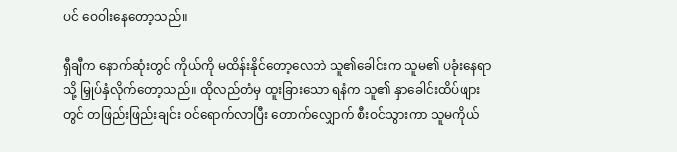ပင် ဝေဝါးနေတော့သည်။

ရှီချီက နောက်ဆုံးတွင် ကိုယ်ကို မထိန်းနိုင်တော့လေဘဲ သူ၏ခေါင်းက သူမ၏ ပခုံးနေရာသို့ မြှုပ်နှံလိုက်တော့သည်။ ထိုလည်တံမှ ထူးခြားသော ရနံက သူ၏ နှာခေါင်းထိပ်ဖျားတွင် တဖြည်းဖြည်းချင်း ဝင်ရောက်လာပြီး တောက်လျှောက် စီးဝင်သွားကာ သူမကိုယ်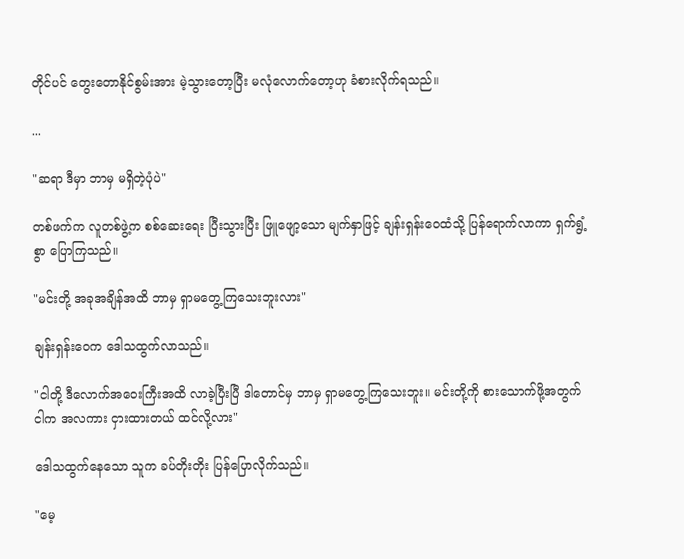တိုင်ပင် တွေးတောနိုင်စွမ်းအား မဲ့သွားတော့ပြီး မလုံလောက်တော့ဟု ခံစားလိုက်ရသည်။

...

"ဆရာ ဒီမှာ ဘာမှ မရှိတဲ့ပုံပဲ"

တစ်ဖက်က လူတစ်ဖွဲ့က စစ်ဆေးရေး ပြီးသွားပြီး ဖြူဖျော့သော မျက်နှာဖြင့် ချန်းရှန်းဝေထံသို့ ပြန်ရောက်လာကာ ရှက်ရွံ့စွာ ပြောကြသည်။

"မင်းတို့ အခုအချိန်အထိ ဘာမှ ရှာမတွေ့ကြသေးဘူးလား"

ချန်းရှန်းဝေက ဒေါသထွက်လာသည်။

"ငါတို့ ဒီလောက်အဝေးကြီးအထိ လာခဲ့ပြီးပြီ ဒါတောင်မှ ဘာမှ ရှာမတွေ့ကြသေးဘူး။ မင်းတို့ကို စားသောက်ဖို့အတွက် ငါက အလကား ငှားထားတယ် ထင်လို့လား"

ဒေါသထွက်နေသော သူက ခပ်တိုးတိုး ပြန်ပြောလိုက်သည်။

"မေ့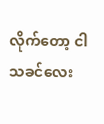လိုက်တော့ ငါ သခင်လေး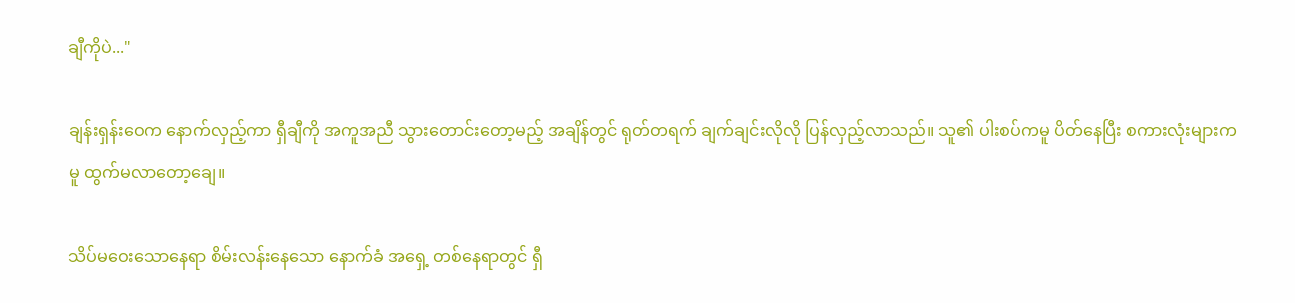ချီကိုပဲ..."

ချန်းရှန်းဝေက နောက်လှည့်ကာ ရှီချီကို အကူအညီ သွားတောင်းတော့မည့် အချိန်တွင် ရုတ်တရက် ချက်ချင်းလိုလို ပြန်လှည့်လာသည်။ သူ၏ ပါးစပ်ကမူ ပိတ်နေပြီး စကားလုံးများကမူ ထွက်မလာတော့ချေ။

သိပ်မဝေးသောနေရာ စိမ်းလန်းနေသော နောက်ခံ အရှေ့ တစ်နေရာတွင် ရှီ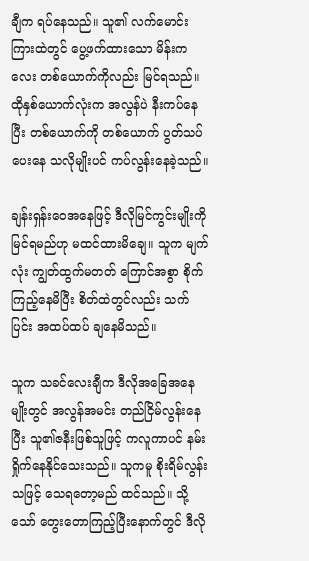ချီက ရပ်နေသည်။ သူ၏ လက်မောင်း ကြားထဲတွင် ပွေ့ဖက်ထားသော မိန်းကလေး တစ်ယောက်ကိုလည်း မြင်ရသည်။ ထိုနှစ်ယောက်လုံးက အလွန်ပဲ နီးကပ်နေပြီး တစ်ယောက်ကို တစ်ယောက် ပွတ်သပ်ပေးနေ သလိုမျိုးပင် ကပ်လွန်းနေခဲ့သည်။

ချန်းရှန်းဝေအနေဖြင့် ဒီလိုမြင်ကွင်းမျိုးကို မြင်ရမည်ဟု မထင်ထားမိချေ။ သူက မျက်လုံး ကျွတ်ထွက်မတတ် ကြောင်အစွာ စိုက်ကြည့်နေမိပြီး စိတ်ထဲတွင်လည်း သက်ပြင်း အထပ်ထပ် ချနေမိသည်။

သူက သခင်လေးချီက ဒီလိုအခြေအနေမျိုးတွင် အလွန်အမင်း တည်ငြိမ်လွန်းနေပြီး သူ၏ဇနီးဖြစ်သူဖြင့် ကလူကာပင် နမ်းရှိုက်နေနိုင်သေးသည်။ သူကမူ စိုးရိမ်လွန်းသဖြင့် သေရတော့မည် ထင်သည်။ သို့သော် တွေးတောကြည့်ပြီးနောက်တွင် ဒီလို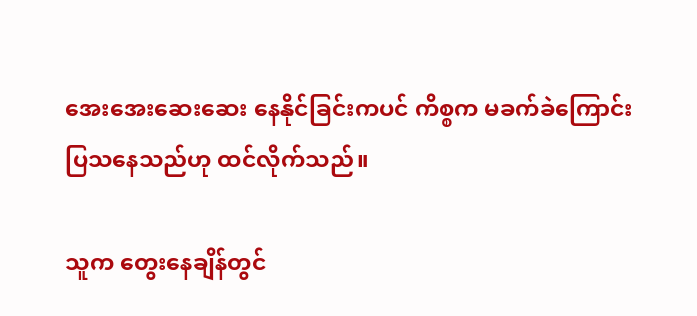အေးအေးဆေးဆေး နေနိုင်ခြင်းကပင် ကိစ္စက မခက်ခဲကြောင်း ပြသနေသည်ဟု ထင်လိုက်သည်။

သူက တွေးနေချိန်တွင်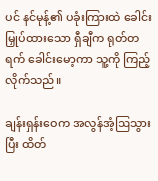ပင် နင်မုန့်၏ ပခုံးကြားထဲ ခေါင်းမြှုပ်ထားသော ရှီချီက ရုတ်တရက် ခေါင်းမော့ကာ သူ့ကို ကြည့်လိုက်သည်။

ချန်းရှန်းဝေက အလွန်အံ့ဩသွားပြီး ထိတ်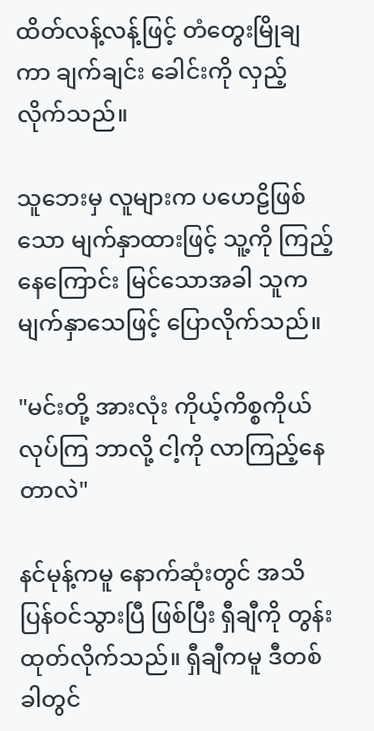ထိတ်လန့်လန့်ဖြင့် တံတွေးမြိုချကာ ချက်ချင်း ခေါင်းကို လှည့်လိုက်သည်။

သူဘေးမှ လူများက ပဟေဠိဖြစ်သော မျက်နှာထားဖြင့် သူ့ကို ကြည့်နေကြောင်း မြင်သောအခါ သူက မျက်နှာသေဖြင့် ပြောလိုက်သည်။

"မင်းတို့ အားလုံး ကိုယ့်ကိစ္စကိုယ် လုပ်ကြ ဘာလို့ ငါ့ကို လာကြည့်နေတာလဲ"

နင်မုန့်ကမူ နောက်ဆုံးတွင် အသိပြန်ဝင်သွားပြီ ဖြစ်ပြီး ရှီချီကို တွန်းထုတ်လိုက်သည်။ ရှီချီကမူ ဒီတစ်ခါတွင်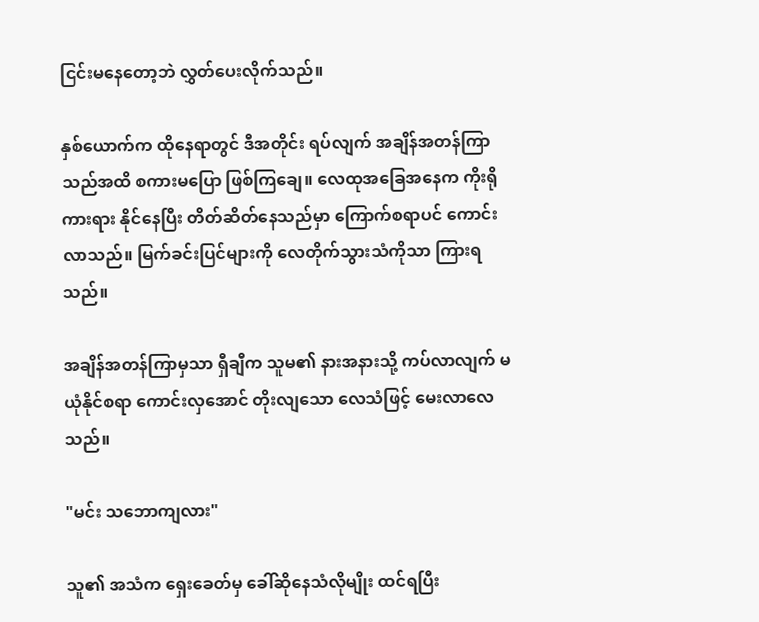ငြင်းမနေတော့ဘဲ လွှတ်ပေးလိုက်သည်။

နှစ်ယောက်က ထိုနေရာတွင် ဒီအတိုင်း ရပ်လျက် အချိန်အတန်ကြာသည်အထိ စကားမပြော ဖြစ်ကြချေ။ လေထုအခြေအနေက ကိုးရိုကားရား နိုင်နေပြီး တိတ်ဆိတ်နေသည်မှာ ကြောက်စရာပင် ကောင်းလာသည်။ မြက်ခင်းပြင်များကို လေတိုက်သွားသံကိုသာ ကြားရသည်။

အချိန်အတန်ကြာမှသာ ရှီချီက သူမ၏ နားအနားသို့ ကပ်လာလျက် မယုံနိုင်စရာ ကောင်းလှအောင် တိုးလျသော လေသံဖြင့် မေးလာလေသည်။

"မင်း သဘောကျလား"

သူ၏ အသံက ရှေးခေတ်မှ ခေါ်ဆိုနေသံလိုမျိုး ထင်ရပြီး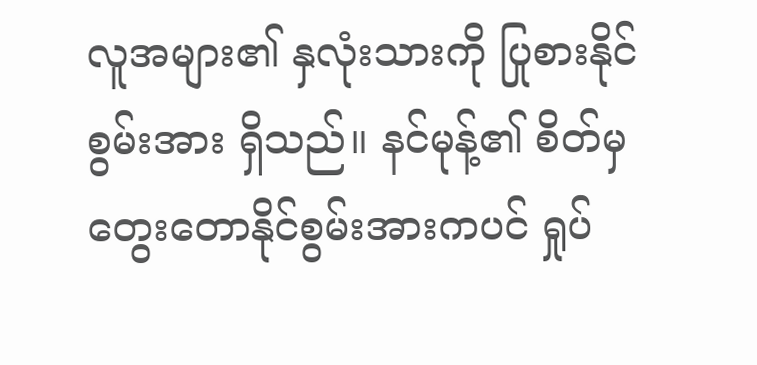လူအများ၏ နှလုံးသားကို ပြုစားနိုင်စွမ်းအား ရှိသည်။ နင်မုန့်၏ စိတ်မှ တွေးတောနိုင်စွမ်းအားကပင် ရှုပ်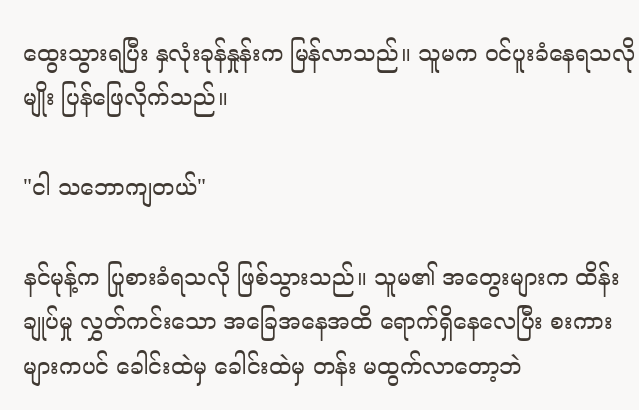ထွေးသွားရပြီး နှလုံးခုန်နှုန်းက မြန်လာသည်။ သူမက ဝင်ပူးခံနေရသလိုမျိုး ပြန်ဖြေလိုက်သည်။

"ငါ သဘောကျတယ်"

နင်မုန့်က ပြုစားခံရသလို ဖြစ်သွားသည်။ သူမ၏ အတွေးများက ထိန်းချုပ်မှု လွှတ်ကင်းသော အခြေအနေအထိ ရောက်ရှိနေလေပြီး စးကားများကပင် ခေါင်းထဲမှ ခေါင်းထဲမှ တန်း မထွက်လာတော့ဘဲ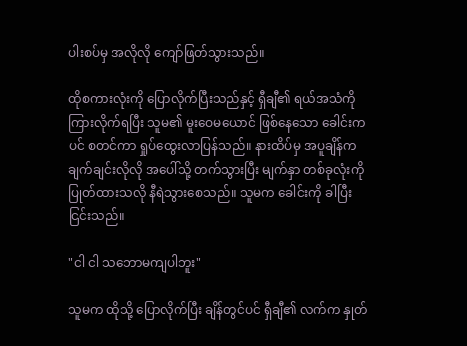ပါးစပ်မှ အလိုလို ကျော်ဖြတ်သွားသည်။

ထိုစကားလုံးကို ပြောလိုက်ပြီးသည်နှင့် ရှီချီ၏ ရယ်အသံကို ကြားလိုက်ရပြီး သူမ၏ မူးဝေမယောင် ဖြစ်နေသော ခေါင်းကပင် စတင်ကာ ရှုပ်ထွေးလာပြန်သည်။ နားထိပ်မှ အပူချိန်က ချက်ချင်းလိုလို အပေါ်သို့ တက်သွားပြီး မျက်နှာ တစ်ခုလုံးကို ပြုတ်ထားသလို နီရဲသွားစေသည်။ သူမက ခေါင်းကို ခါပြီး ငြင်းသည်။

"ငါ ငါ သဘောမကျပါဘူး"

သူမက ထိုသို့ ပြောလိုက်ပြီး ချိန်တွင်ပင် ရှီချီ၏ လက်က နှုတ်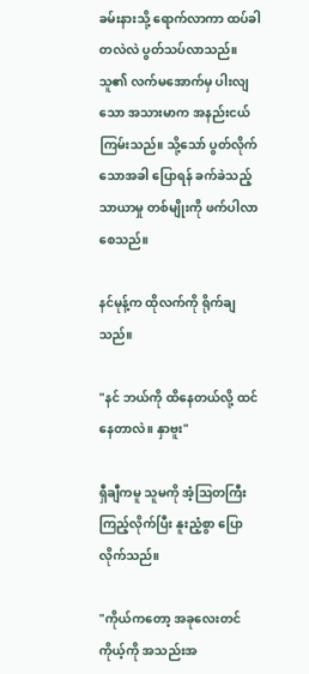ခမ်းနားသို့ ရောက်လာကာ ထပ်ခါတလဲလဲ ပွတ်သပ်လာသည်။ သူ၏ လက်မအောက်မှ ပါးလျသော အသားမာက အနည်းငယ် ကြမ်းသည်။ သို့သော် ပွတ်လိုက်သောအခါ ပြောရန် ခက်ခဲသည့် သာယာမှု တစ်မျိုးကို ဖက်ပါလာစေသည်။

နင်မုန့်က ထိုလက်ကို ရိုက်ချသည်။

"နင် ဘယ်ကို ထိနေတယ်လို့ ထင်နေတာလဲ။ နှာဗူး"

ရှီချီကမူ သူမကို အံ့ဩတကြီး ကြည့်လိုက်ပြီး နူးညံ့စွာ ပြောလိုက်သည်။

"ကိုယ်ကတော့ အခုလေးတင် ကိုယ့်ကို အသည်းအ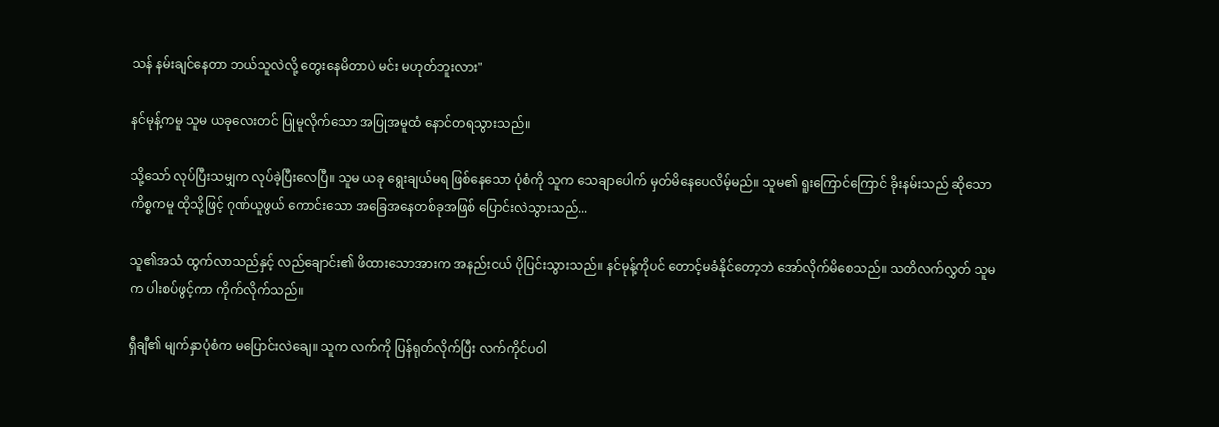သန် နမ်းချင်နေတာ ဘယ်သူလဲလို့ တွေးနေမိတာပဲ မင်း မဟုတ်ဘူးလား"

နင်မုန့်ကမူ သူမ ယခုလေးတင် ပြုမူလိုက်သော အပြုအမူထံ နောင်တရသွားသည်။

သို့သော် လုပ်ပြီးသမျှက လုပ်ခဲ့ပြီးလေပြီ။ သူမ ယခု ရွေးချယ်မရ ဖြစ်နေသော ပုံစံကို သူက သေချာပေါက် မှတ်မိနေပေလိမ့်မည်။ သူမ၏ ရူးကြောင်ကြောင် ခိုးနမ်းသည် ဆိုသော ကိစ္စကမူ ထိုသို့ဖြင့် ဂုဏ်ယူဖွယ် ကောင်းသော အခြေအနေတစ်ခုအဖြစ် ပြောင်းလဲသွားသည်...

သူ၏အသံ ထွက်လာသည်နှင့် လည်ချောင်း၏ ဖိထားသောအားက အနည်းငယ် ပိုပြင်းသွားသည်။ နင်မုန့်ကိုပင် တောင့်မခံနိုင်တော့ဘဲ အော်လိုက်မိစေသည်။ သတိလက်လွှတ် သူမက ပါးစပ်ဖွင့်ကာ ကိုက်လိုက်သည်။

ရှီချီ၏ မျက်နှာပုံစံက မပြောင်းလဲချေ။ သူက လက်ကို ပြန်ရုတ်လိုက်ပြီး လက်ကိုင်ပဝါ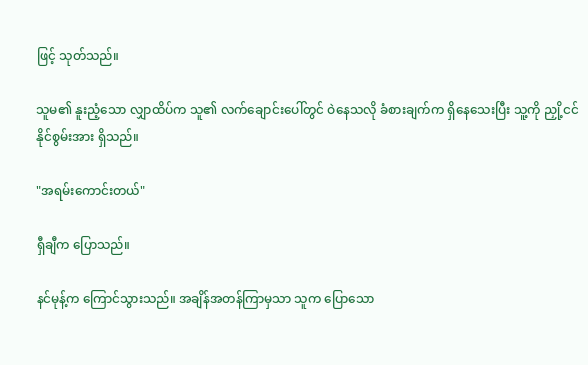ဖြင့် သုတ်သည်။

သူမ၏ နူးညံ့သော လျှာထိပ်က သူ၏ လက်ချောင်းပေါ်တွင် ဝဲနေသလို ခံစားချက်က ရှိနေသေးပြီး သူ့ကို ညှို့ငင်နိုင်စွမ်းအား ရှိသည်။

"အရမ်းကောင်းတယ်"

ရှီချီက ပြောသည်။

နင်မုန့်က ကြောင်သွားသည်။ အချိန်အတန်ကြာမှသာ သူက ပြောသော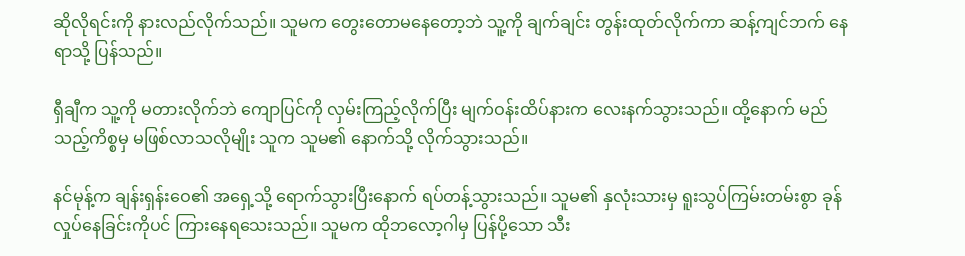ဆိုလိုရင်းကို နားလည်လိုက်သည်။ သူမက တွေးတောမနေတော့ဘဲ သူ့ကို ချက်ချင်း တွန်းထုတ်လိုက်ကာ ဆန့်ကျင်ဘက် နေရာသို့ ပြန်သည်။

ရှီချီက သူ့ကို မတားလိုက်ဘဲ ကျောပြင်ကို လှမ်းကြည့်လိုက်ပြီး မျက်ဝန်းထိပ်နားက လေးနက်သွားသည်။ ထို့နောက် မည်သည့်ကိစ္စမှ မဖြစ်လာသလိုမျိုး သူက သူမ၏ နောက်သို့ လိုက်သွားသည်။

နင်မုန့်က ချန်းရှန်းဝေ၏ အရှေ့သို့ ရောက်သွားပြီးနောက် ရပ်တန့်သွားသည်။ သူမ၏ နှလုံးသားမှ ရူးသွပ်ကြမ်းတမ်းစွာ ခုန်လှုပ်နေခြင်းကိုပင် ကြားနေရသေးသည်။ သူမက ထိုဘလော့ဂါမှ ပြန်ပို့သော သီး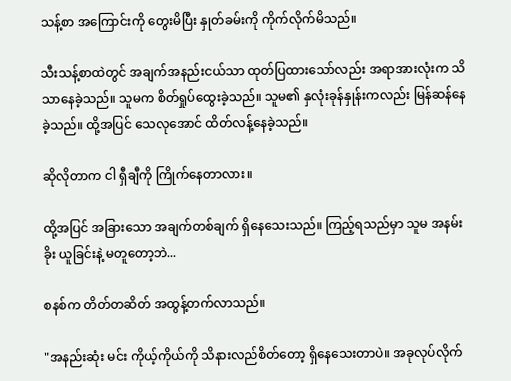သန့်စာ အကြောင်းကို တွေးမိပြီး နှုတ်ခမ်းကို ကိုက်လိုက်မိသည်။

သီးသန့်စာထဲတွင် အချက်အနည်းငယ်သာ ထုတ်ပြထားသော်လည်း အရာအားလုံးက သိသာနေခဲ့သည်။ သူမက စိတ်ရှုပ်ထွေးခဲ့သည်။ သူမ၏ နှလုံးခုန်နှုန်းကလည်း မြန်ဆန်နေခဲ့သည်။ ထို့အပြင် သေလုအောင် ထိတ်လန့်နေခဲ့သည်။

ဆိုလိုတာက ငါ ရှီချီကို ကြိုက်နေတာလား။

ထို့အပြင် အခြားသော အချက်တစ်ချက် ရှိနေသေးသည်။ ကြည့်ရသည်မှာ သူမ အနမ်းခိုး ယူခြင်းနဲ့ မတူတော့ဘဲ...

စနစ်က တိတ်တဆိတ် အထွန့်တက်လာသည်။

"အနည်းဆုံး မင်း ကိုယ့်ကိုယ်ကို သိနားလည်စိတ်တော့ ရှိနေသေးတာပဲ။ အခုလုပ်လိုက်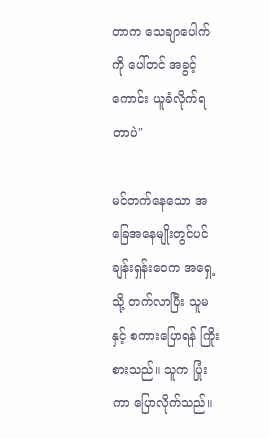တာက သေချာပေါက်ကို ပေါ်တင် အခွင့်ကောင်း ယူခံလိုက်ရတာပဲ"

မင်တက်နေသော အခြေအနေမျိုးတွင်ပင် ချန်းရှန်းဝေက အရှေ့သို့ တက်လာပြီး သူမနှင့် စကားပြောရန် ကြိုးစားသည်။ သူက ပြုံးကာ ပြောလိုက်သည်။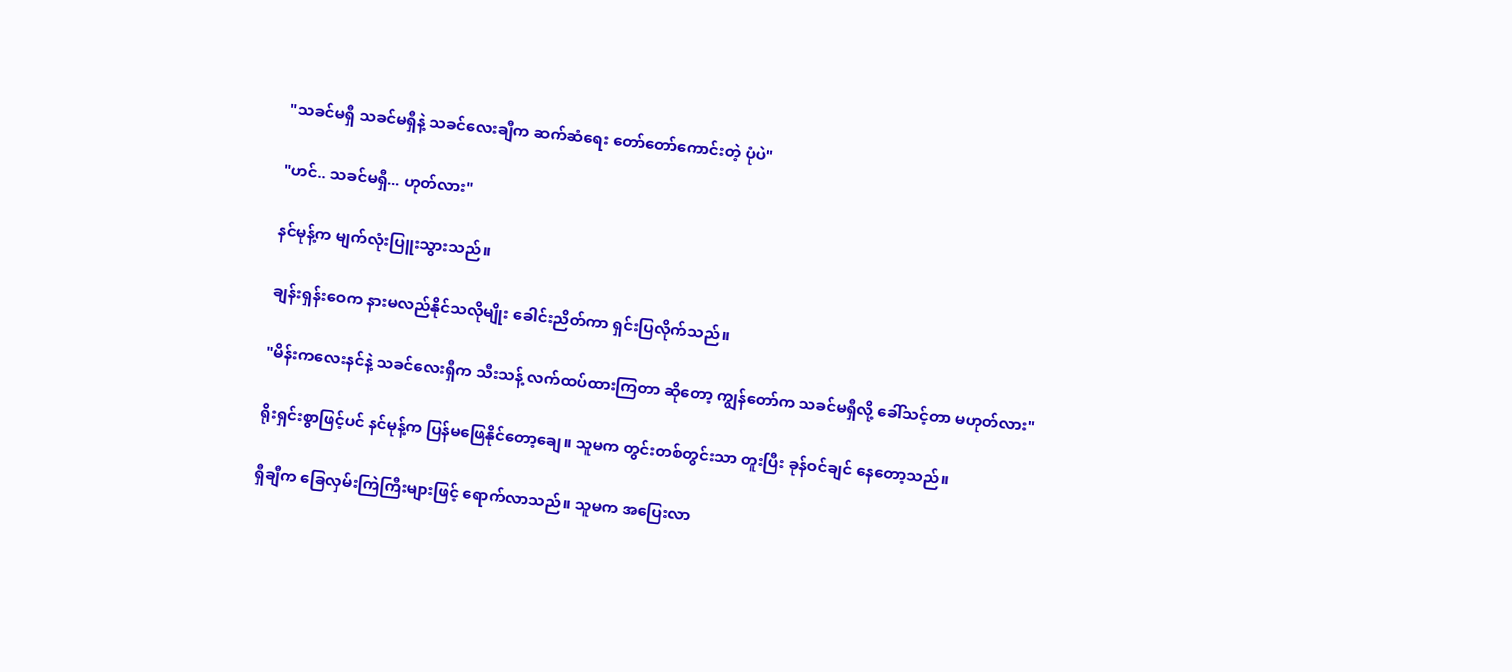"သခင်မရှီ သခင်မရှီနဲ့ သခင်လေးချီက ဆက်ဆံရေး တော်တော်ကောင်းတဲ့ ပုံပဲ"

"ဟင်.. သခင်မရှီ... ဟုတ်လား"

နင်မုန့်က မျက်လုံးပြူးသွားသည်။

ချန်းရှန်းဝေက နားမလည်နိုင်သလိုမျိုး ခေါင်းညိတ်ကာ ရှင်းပြလိုက်သည်။

"မိန်းကလေးနင်နဲ့ သခင်လေးရှီက သီးသန့် လက်ထပ်ထားကြတာ ဆိုတော့ ကျွန်တော်က သခင်မရှီလို့ ခေါ်သင့်တာ မဟုတ်လား"

ရိုးရှင်းစွာဖြင့်ပင် နင်မုန့်က ပြန်မဖြေနိုင်တော့ချေ။ သူမက တွင်းတစ်တွင်းသာ တူးပြီး ခုန်ဝင်ချင် နေတော့သည်။

ရှီချီက ခြေလှမ်းကြဲကြီးများဖြင့် ရောက်လာသည်။ သူမက အပြေးလာ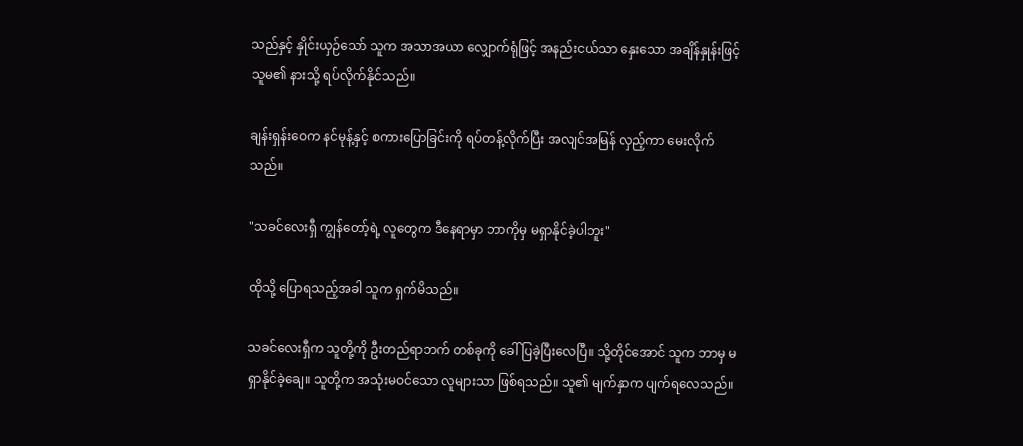သည်နှင့် နှိုင်းယှဉ်သော် သူက အသာအယာ လျှောက်ရုံဖြင့် အနည်းငယ်သာ နှေးသော အချိန်နှုန်းဖြင့် သူမ၏ နားသို့ ရပ်လိုက်နိုင်သည်။

ချန်းရှန်းဝေက နင်မုန့်နှင့် စကားပြောခြင်းကို ရပ်တန့်လိုက်ပြီး အလျင်အမြန် လှည့်ကာ မေးလိုက်သည်။

"သခင်လေးရှီ ကျွန်တော့်ရဲ့ လူတွေက ဒီနေရာမှာ ဘာကိုမှ မရှာနိုင်ခဲ့ပါဘူး"

ထိုသို့ ပြောရသည့်အခါ သူက ရှက်မိသည်။

သခင်လေးရှီက သူတို့ကို ဦးတည်ရာဘက် တစ်ခုကို ခေါ်ပြခဲ့ပြီးလေပြီ။ သို့တိုင်အောင် သူက ဘာမှ မရှာနိုင်ခဲ့ချေ။ သူတို့က အသုံးမဝင်သော လူများသာ ဖြစ်ရသည်။ သူ၏ မျက်နှာက ပျက်ရလေသည်။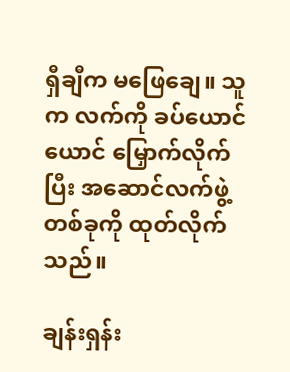ရှီချီက မဖြေချေ။ သူက လက်ကို ခပ်ယောင်ယောင် မြှောက်လိုက်ပြီး အဆောင်လက်ဖွဲ့ တစ်ခုကို ထုတ်လိုက်သည်။

ချန်းရှန်း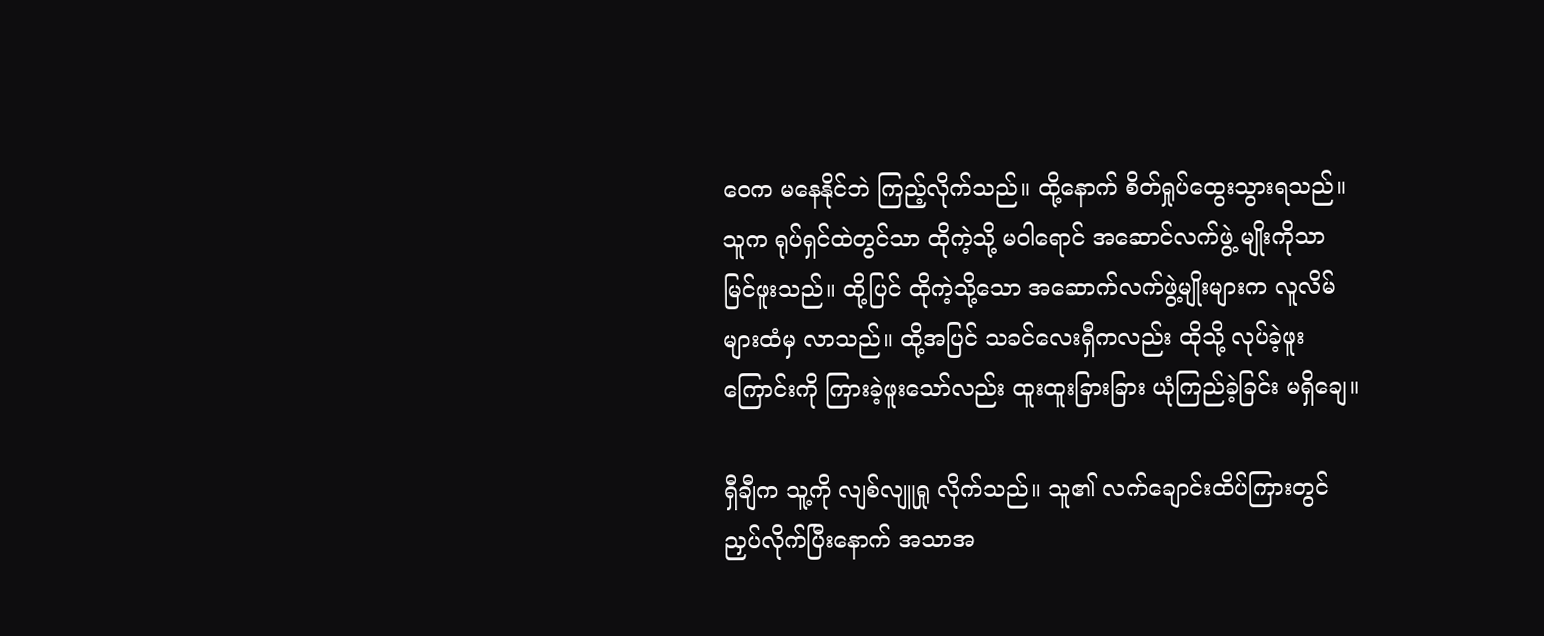ဝေက မနေနိုင်ဘဲ ကြည့်လိုက်သည်။ ထို့နောက် စိတ်ရှုပ်ထွေးသွားရသည်။ သူက ရုပ်ရှင်ထဲတွင်သာ ထိုကဲ့သို့ မဝါရောင် အဆောင်လက်ဖွဲ့ မျိုးကိုသာ မြင်ဖူးသည်။ ထို့ပြင် ထိုကဲ့သို့သော အဆောက်လက်ဖွဲ့မျိုးများက လူလိမ်များထံမှ လာသည်။ ထို့အပြင် သခင်လေးရှီကလည်း ထိုသို့ လုပ်ခဲ့ဖူးကြောင်းကို ကြားခဲ့ဖူးသော်လည်း ထူးထူးခြားခြား ယုံကြည်ခဲ့ခြင်း မရှိချေ။

ရှီချီက သူ့ကို လျစ်လျူရှု လိုက်သည်။ သူ၏ လက်ချောင်းထိပ်ကြားတွင် ညှပ်လိုက်ပြီးနောက် အသာအ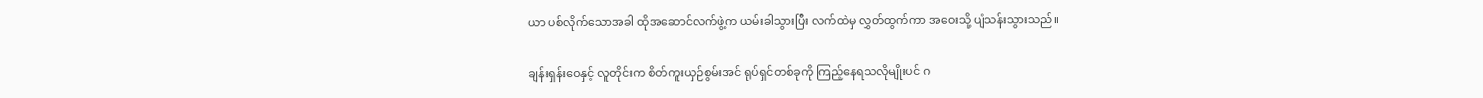ယာ ပစ်လိုက်သောအခါ ထိုအဆောင်လက်ဖွဲ့က ယမ်းခါသွားပြီး လက်ထဲမှ လွှတ်ထွက်ကာ အဝေးသို့ ပျံသန်းသွားသည်။

ချန်းရှန်းဝေနှင့် လူတိုင်းက စိတ်ကူးယှဉ်စွမ်းအင် ရုပ်ရှင်တစ်ခုကို ကြည့်နေရသလိုမျိုးပင် ဂ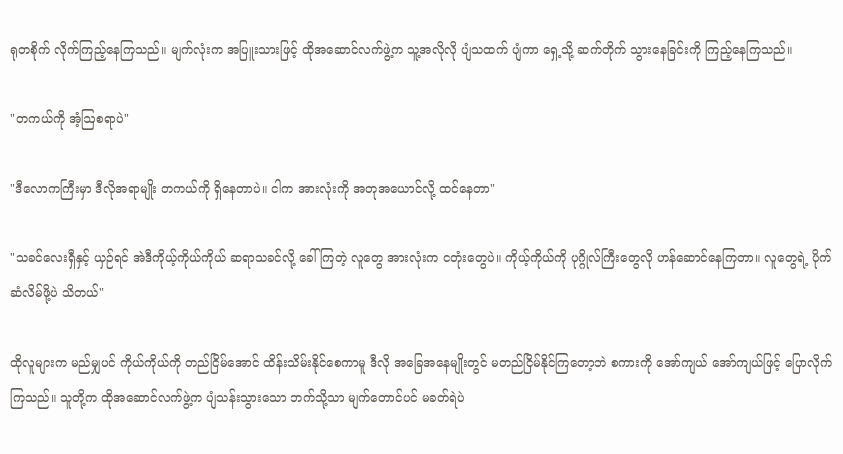ရုတစိုက် လိုက်ကြည့်နေကြသည်။ မျက်လုံးက အပြူးသားဖြင့် ထိုအဆောင်လက်ဖွဲ့က သူ့အလိုလို ပျံသထက် ပျံကာ ရှေ့သို့ ဆက်တိုက် သွားနေခြင်းကို ကြည့်နေကြသည်။

"တကယ်ကို အံ့ဩစရာပဲ"

"ဒီလောကကြီးမှာ ဒီလိုအရာမျိုး တကယ်ကို ရှိနေတာပဲ။ ငါက အားလုံးကို အတုအယောင်လို့ ထင်နေတာ"

"သခင်လေးရှီနှင့် ယှဉ်ရင် အဲဒီကိုယ့်ကိုယ်ကိုယ် ဆရာသခင်လို့ ခေါ်ကြတဲ့ လူတွေ အားလုံးက ငတုံးတွေပဲ။ ကိုယ့်ကိုယ်ကို ပုဂ္ဂိုလ်ကြီးတွေလို ဟန်ဆောင်နေကြတာ။ လူတွေရဲ့ ပိုက်ဆံလိမ်ဖို့ပဲ သိတယ်"

ထိုလူများက မည်မျှပင် ကိုယ်ကိုယ်ကို တည်ငြိမ်အောင် ထိန်းသိမ်းနိုင်စေကာမူ ဒီလို အခြေအနေမျိုးတွင် မတည်ငြိမ်နိုင်ကြတော့ဘဲ စကားကို အော်ကျယ် အော်ကျယ်ဖြင့် ပြောလိုက်ကြသည်။ သူတို့က ထိုအဆောင်လက်ဖွဲ့က ပျံသန်းသွားသော ဘက်သို့သာ မျက်တောင်ပင် မခတ်ရဲပဲ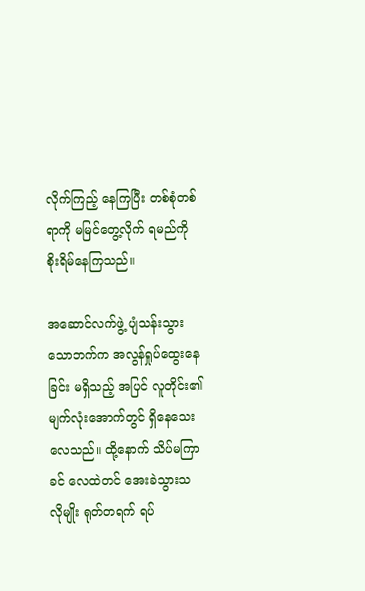လိုက်ကြည့် နေကြပြီး တစ်စုံတစ်ရာကို မမြင်တွေ့လိုက် ရမည်ကို စိုးရိမ်နေကြသည်။

အဆောင်လက်ဖွဲ့ ပျံသန်းသွားသောဘက်က အလွန်ရှုပ်ထွေးနေခြင်း မရှိသည့် အပြင် လူတိုင်း၏ မျက်လုံးအောက်တွင် ရှိနေသေးလေသည်။ ထို့နောက် သိပ်မကြာခင် လေထဲတင် အေးခဲသွားသလိုမျိုး ရုတ်တရက် ရပ်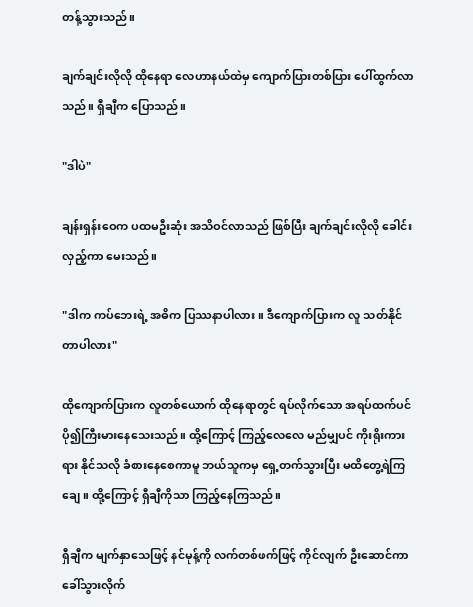တန့်သွားသည်။

ချက်ချင်းလိုလို ထိုနေရာ လေဟာနယ်ထဲမှ ကျောက်ပြားတစ်ပြား ပေါ်ထွက်လာသည်။ ရှီချီက ပြောသည်။

"ဒါပဲ"

ချန်းရှန်းဝေက ပထမဦးဆုံး အသိဝင်လာသည် ဖြစ်ပြီး ချက်ချင်းလိုလို ခေါင်းလှည့်ကာ မေးသည်။

"ဒါက ကပ်ဘေးရဲ့ အဓိက ပြဿနာပါလား။ ဒီကျောက်ပြားက လူ သတ်နိုင်တာပါလား"

ထိုကျောက်ပြားက လူတစ်ယောက် ထိုနေရာတွင် ရပ်လိုက်သော အရပ်ထက်ပင် ပို၍ကြီးမားနေသေးသည်။ ထို့ကြောင့် ကြည့်လေလေ မည်မျှပင် ကိုးရိုးကားရား နိုင်သလို ခံစားနေစေကာမူ ဘယ်သူကမှ ရှေ့တက်သွားပြီး မထိတွေ့ရဲကြချေ။ ထို့ကြောင့် ရှီချီကိုသာ ကြည့်နေကြသည်။

ရှီချီက မျက်နှာသေဖြင့် နင်မုန့်ကို လက်တစ်ဖက်ဖြင့် ကိုင်လျက် ဦးဆောင်ကာ ခေါ်သွားလိုက်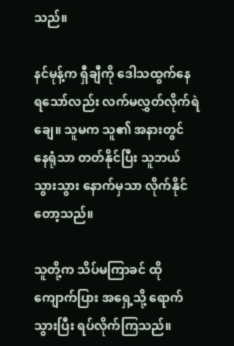သည်။

နင်မုန့်က ရှီချီကို ဒေါသထွက်နေရသော်လည်း လက်မလွှတ်လိုက်ရဲချေ။ သူမက သူ၏ အနားတွင် နေရုံသာ တတ်နိုင်ပြီး သူဘယ်သွားသွား နောက်မှသာ လိုက်နိုင်တော့သည်။

သူတို့က သိပ်မကြာခင် ထိုကျောက်ပြား အရှေ့သို့ ရောက်သွားပြီး ရပ်လိုက်ကြသည်။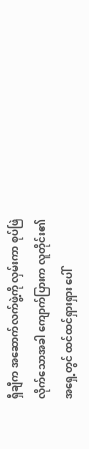ရှီချီက အဆောက်လက်ဖွဲ့ကို လှမ်းကာ စုပ်ဖြဲလိုက်သောအခါ ကျောက်ပြားက လူတိုင်း၏ အရှေ့တွင် ထင်ထင်ရှားရှား ပေါ်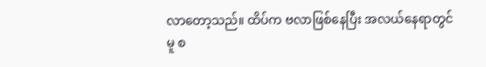လာတော့သည်။ ထိပ်က ဗလာဖြစ်နေပြီး အလယ်နေရာတွင်မူ စ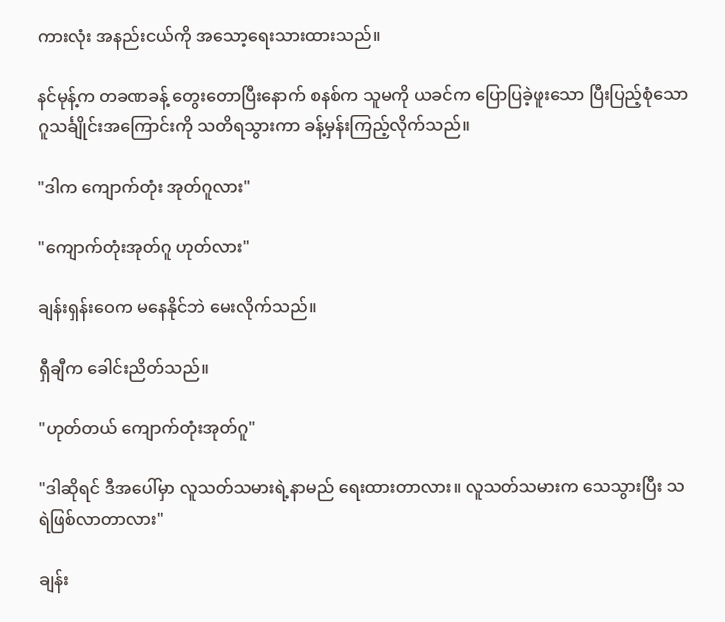ကားလုံး အနည်းငယ်ကို အသော့ရေးသားထားသည်။

နင်မုန့်က တခဏခန့် တွေးတောပြီးနောက် စနစ်က သူမကို ယခင်က ပြောပြခဲ့ဖူးသော ပြီးပြည့်စုံသော ဂူသင်္ချိုင်းအကြောင်းကို သတိရသွားကာ ခန့်မှန်းကြည့်လိုက်သည်။

"ဒါက ကျောက်တုံး အုတ်ဂူလား"

"ကျောက်တုံးအုတ်ဂူ ဟုတ်လား"

ချန်းရှန်းဝေက မနေနိုင်ဘဲ မေးလိုက်သည်။

ရှီချီက‌ ခေါင်းညိတ်သည်။

"ဟုတ်တယ် ကျောက်တုံးအုတ်ဂူ"

"ဒါဆိုရင် ဒီအပေါ်မှာ လူသတ်သမားရဲ့နာမည် ရေးထားတာလား။ လူသတ်သမားက သေသွားပြီး သရဲဖြစ်လာတာလား"

ချန်း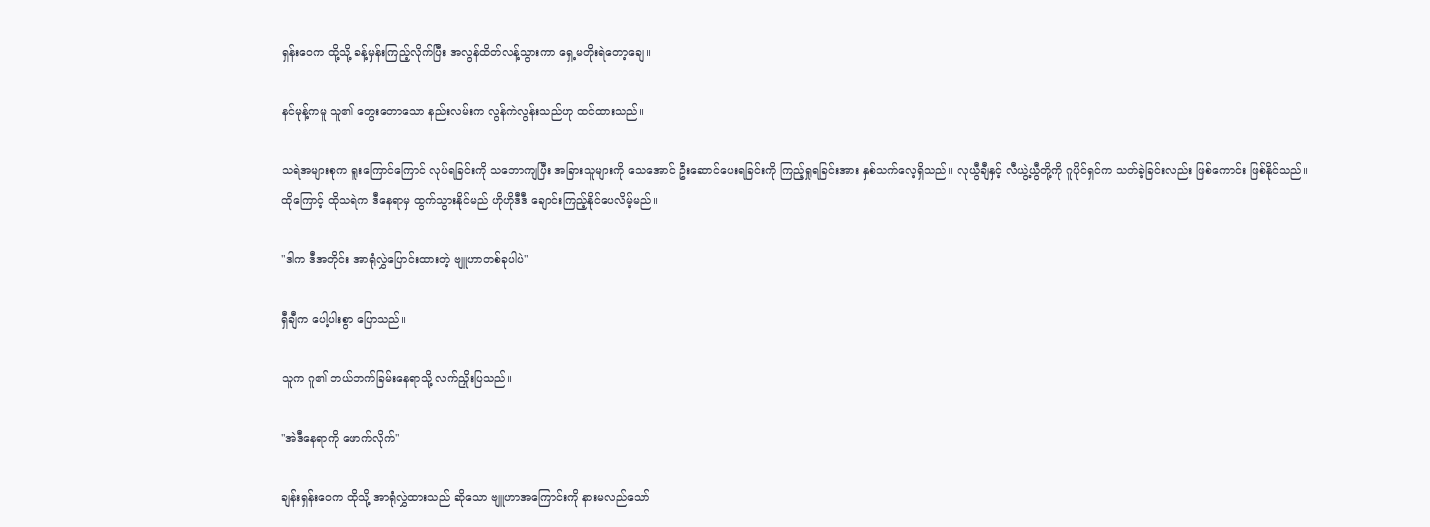ရှန်းဝေက ထို့သို့ ခန့်မှန်းကြည့်လိုက်ပြီး အလွန်ထိတ်လန့်သွားကာ ရှေ့မတိုးရဲတော့ချေ။

နင်မုန့်ကမူ သူ၏ တွေးတောသော နည်းလမ်းက လွန်ကဲလွန်းသည်ဟု ထင်ထားသည်။

သရဲအများစုက ရူးကြောင်ကြောင် လုပ်ရခြင်းကို သဘောကျပြီး အခြားသူများကို သေအောင် ဦးဆောင်ပေးရခြင်းကို ကြည့်ရှုရခြင်းအား နှစ်သက်လေ့ရှိသည်။ လုယွီချီနှင့် လီယွဲ့ယွီတို့ကို ဂူပိုင်ရှင်က သတ်ခဲ့ခြင်းလည်း ဖြစ်ကောင်း ဖြစ်နိုင်သည်။ ထိုကြောင့် ထိုသရဲက ဒီနေရာမှ ထွက်သွားနိုင်မည် ဟိုဟိုဒီဒီ ချောင်းကြည့်နိုင်ပေလိမ့်မည်။

"ဒါက ဒီအတိုင်း အာရုံလွှဲပြောင်းထားတဲ့ ဗျူဟာတစ်ခုပါပဲ"

ရှီချီက ပေါ့ပါးစွာ ပြောသည်။

သူက ဂူ၏ ဘယ်ဘက်ခြမ်းနေရာသို့ လက်ညှိုးပြသည်။

"အဲဒီနေရာကို ဖောက်လိုက်"

ချန်းရှန်းဝေက ထိုသို့ အာရုံလွှဲထားသည် ဆိုသော ဗျူဟာအကြောင်းကို နားမလည်သော်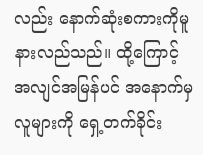လည်း နောက်ဆုံးစကားကိုမူ နားလည်သည်။ ထို့ကြောင့် အလျင်အမြန်ပင် အနောက်မှ လူများကို ရှေ့တက်ခိုင်း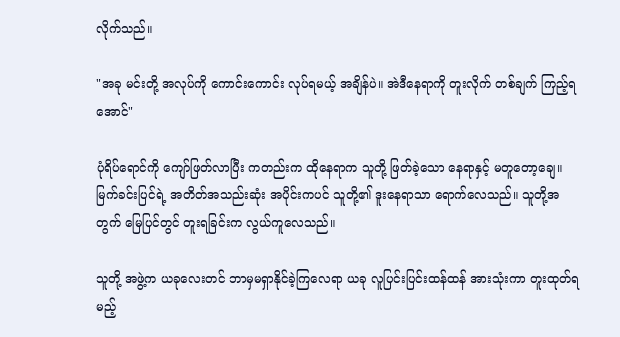လိုက်သည်။

"အခု မင်းတို့ အလုပ်ကို ကောင်းကောင်း လုပ်ရမယ့် အချိန်ပဲ။ အဲဒီနေရာကို တူးလိုက် တစ်ချက် ကြည့်ရအောင်"

ပုံရိပ်ရောင်ကို ကျော်ဖြတ်လာပြီး ကတည်းက ထိုနေရာက သူတို့ ဖြတ်ခဲ့သော နေရာနှင့် မတူတော့ချေ။ မြက်ခင်းပြင်ရဲ့ အတိတ်အသည်းဆုံး အပိုင်းကပင် သူတို့၏ ဒူးနေရာသာ ရောက်လေသည်။ သူတို့အတွက် မြေပြင်တွင် တူးရခြင်းက လွယ်ကူလေသည်။

သူတို့ အဖွဲ့က ယခုလေးတင် ဘာမှမရှာနိုင်ခဲ့ကြလေရာ ယခု လူပြင်းပြင်းထန်ထန် အားသုံးကာ တူးထုတ်ရမည့်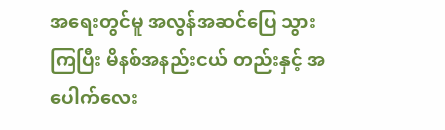အရေးတွင်မူ အလွန်အဆင်ပြေ သွားကြပြီး မိနစ်အနည်းငယ် တည်းနှင့် အပေါက်လေး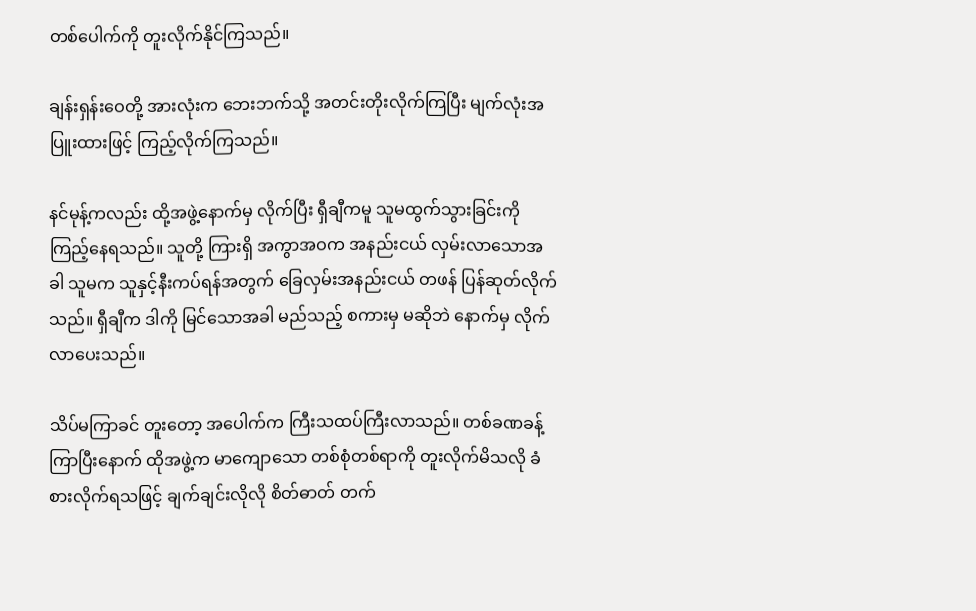တစ်ပေါက်ကို တူးလိုက်နိုင်ကြသည်။

ချန်းရှန်းဝေတို့ အားလုံးက ဘေးဘက်သို့ အတင်းတိုးလိုက်ကြပြီး မျက်လုံးအပြူးထားဖြင့် ကြည့်လိုက်ကြသည်။

နင်မုန့်ကလည်း ထို့အဖွဲ့နောက်မှ လိုက်ပြီး ရှီချီကမူ သူမထွက်သွားခြင်းကို ကြည့်နေရသည်။ သူတို့ ကြားရှိ အကွာအဝက အနည်းငယ် လှမ်းလာသောအခါ သူမက သူနှင့်နီးကပ်ရန်အတွက် ခြေလှမ်းအနည်းငယ် တဖန် ပြန်ဆုတ်လိုက်သည်။ ရှီချီက ဒါကို မြင်သောအခါ မည်သည့် စကားမှ မဆိုဘဲ နောက်မှ လိုက်လာပေးသည်။

သိပ်မကြာခင် တူးတော့ အပေါက်က ကြီးသထပ်ကြီးလာသည်။ တစ်ခဏခန့် ကြာပြီးနောက် ထိုအဖွဲ့က မာကျောသော တစ်စုံတစ်ရာကို တူးလိုက်မိသလို ခံစားလိုက်ရသဖြင့် ချက်ချင်းလိုလို စိတ်ဓာတ် တက်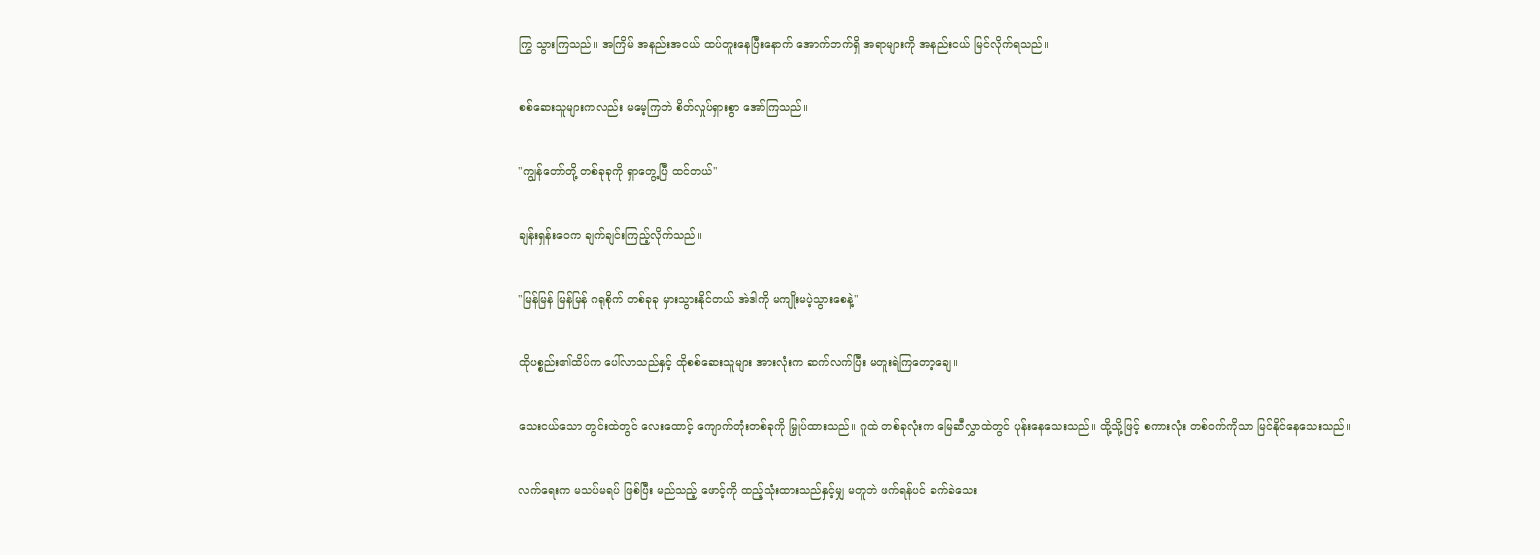ကြွ သွားကြသည်။ အကြိမ် အနည်းအငယ် ထပ်တူးနေပြီးနောက် အောက်ဘက်ရှိ အရာများကို အနည်းငယ် မြင်လိုက်ရသည်။

စစ်ဆေးသူများကလည်း မမေ့ကြဘဲ စိတ်လှုပ်ရှားစွာ အော်ကြသည်။

"ကျွန်တော်တို့ တစ်ခုခုကို ရှာတွေ့ပြီ ထင်တယ်"

ချန်းရှန်းဝေက ချက်ချင်းကြည့်လိုက်သည်။

"မြန်မြန် မြန်မြန် ဂရုစိုက် တစ်ခုခု မှားသွားနိုင်တယ် အဲဒါကို မကျိုးမပဲ့သွားစေနဲ့"

ထိုပစ္စည်း၏ထိပ်က ပေါ်လာသည်နှင့် ထိုစစ်ဆေးသူများ အားလုံးက ဆက်လက်ပြီး မတူးရဲကြတော့ချေ။

သေးငယ်သော တွင်းထဲတွင် လေးထောင့် ကျောက်တုံးတစ်ခုကို မြှုပ်ထားသည်။ ဂူထဲ တစ်ခုလုံးက မြေဆီလွှာထဲတွင် ပုန်းနေသေးသည်။ ထို့သို့ဖြင့် စကားလုံး တစ်ဝက်ကိုသာ မြင်နိုင်နေသေးသည်။

လက်ရေးက မသပ်မရပ် ဖြစ်ပြီး မည်သည့် ဖောင့်ကို ထည့်သုံးထားသည်နှင့်မျှ မတူဘဲ ဖက်ရန်ပင် ခက်ခဲသေး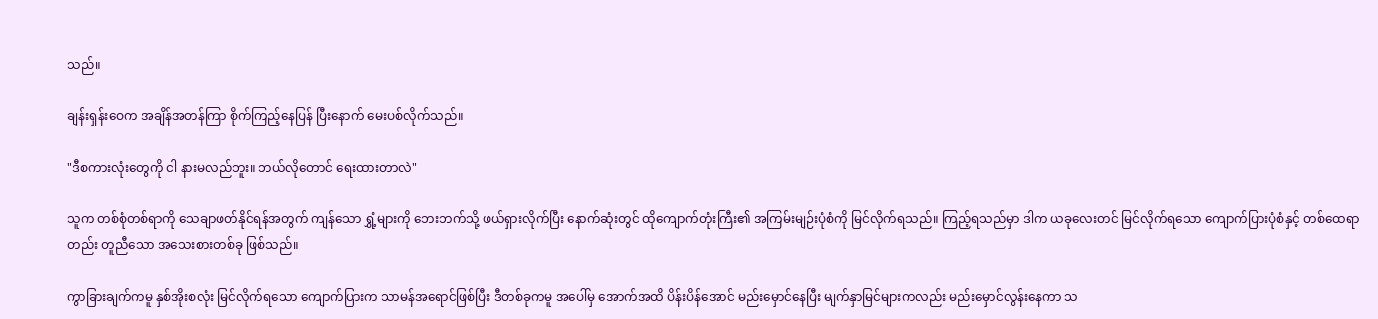သည်။

ချန်းရှန်းဝေက အချိန်အတန်ကြာ စိုက်ကြည့်နေပြန် ပြီးနောက် မေးပစ်လိုက်သည်။

"ဒီစကားလုံးတွေကို ငါ နားမလည်ဘူး။ ဘယ်လိုတောင် ရေးထားတာလဲ"

သူက တစ်စုံတစ်ရာကို သေချာဖတ်နိုင်ရန်အတွက် ကျန်သော ရွှံ့များကို ဘေးဘက်သို့ ဖယ်ရှားလိုက်ပြီး နောက်ဆုံးတွင် ထိုကျောက်တုံးကြီး၏ အကြမ်းမျဉ်းပုံစံကို မြင်လိုက်ရသည်။ ကြည့်ရသည်မှာ ဒါက ယခုလေးတင် မြင်လိုက်ရသော ကျောက်ပြားပုံစံနှင့် တစ်ထေရာတည်း တူညီသော အသေးစားတစ်ခု ဖြစ်သည်။

ကွာခြားချက်ကမူ နှစ်အိုးစလုံး မြင်လိုက်ရသော ကျောက်ပြားက သာမန်အရောင်ဖြစ်ပြီး ဒီတစ်ခုကမူ အပေါ်မှ အောက်အထိ ပိန်းပိန်အောင် မည်းမှောင်နေပြီး မျက်နှာမြင်များကလည်း မည်းမှောင်လွန်းနေကာ သ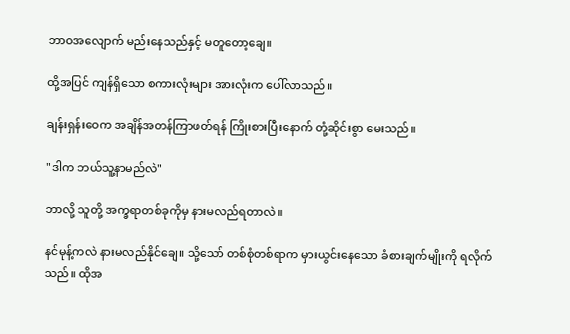ဘာဝအလျောက် မည်းနေသည်နှင့် မတူတော့ချေ။

ထို့အပြင် ကျန်ရှိသော စကားလုံးများ အားလုံးက ပေါ်လာသည်။

ချန်းရှန်းဝေက အချိန်အတန်ကြာဖတ်ရန် ကြိုးစားပြီးနောက် တုံ့ဆိုင်းစွာ မေးသည်။

"ဒါက ဘယ်သူ့နာမည်လဲ"

ဘာလို့ သူတို့ အက္ခရာတစ်ခုကိုမှ နားမလည်ရတာလဲ။

နင်မုန့်ကလဲ နားမလည်နိုင်ချေ။ သို့သော် တစ်စုံတစ်ရာက မှားယွင်းနေသော ခံစားချက်မျိုးကို ရလိုက်သည်။ ထိုအ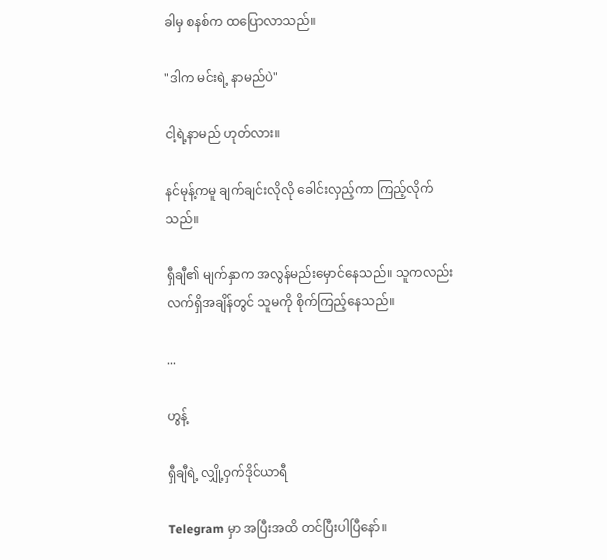ခါမှ စနစ်က ထပြောလာသည်။

"ဒါက မင်းရဲ့ နာမည်ပဲ"

ငါ့ရဲ့နာမည် ဟုတ်လား။

နင်မုန့်ကမူ ချက်ချင်းလိုလို ခေါင်းလှည့်ကာ ကြည့်လိုက်သည်။

ရှီချီ၏ မျက်နှာက အလွန်မည်းမှောင်နေသည်။ သူကလည်း လက်ရှိအချိန်တွင် သူမကို စိုက်ကြည့်နေသည်။

...

ဟွန့်

ရှီချီရဲ့ လျှို့ဝှက်ဒိုင်ယာရီ

Telegram မှာ အပြီးအထိ တင်ပြီးပါပြီနော်။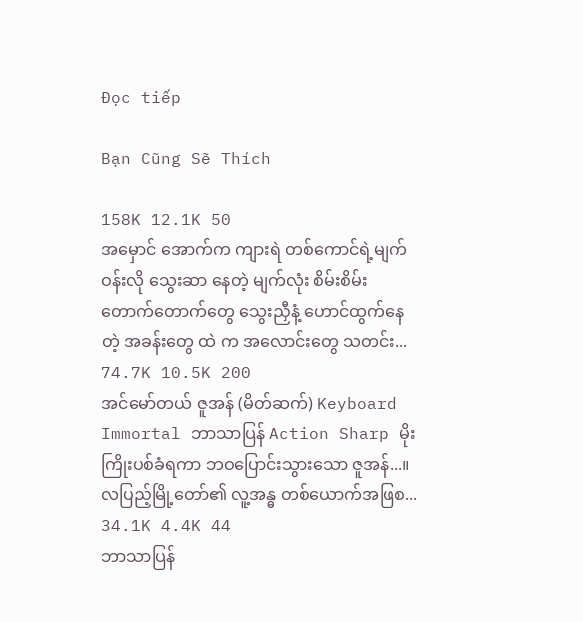Đọc tiếp

Bạn Cũng Sẽ Thích

158K 12.1K 50
အမှောင် အောက်က ‌ကျားရဲ တစ်ကောင်ရဲ့မျက်ဝန်းလို သွေးဆာ နေတဲ့ မျက်လုံး စိမ်းစိမ်း တောက်တောက်တွေ သွေးညှီနံ့ ဟောင်ထွက်နေတဲ့ အခန်းတွေ ထဲ က အလောင်းတွေ သတင်း...
74.7K 10.5K 200
အင်မော်တယ် ဇူအန် (မိတ်ဆက်) Keyboard Immortal ဘာသာပြန် Action Sharp မိုးကြိုးပစ်ခံရကာ ဘဝပြောင်းသွားသော ဇူအန်...။ လပြည့်မြို့တော်၏ လူ့အန္ဓ တစ်ယောက်အဖြစ...
34.1K 4.4K 44
ဘာသာပြန်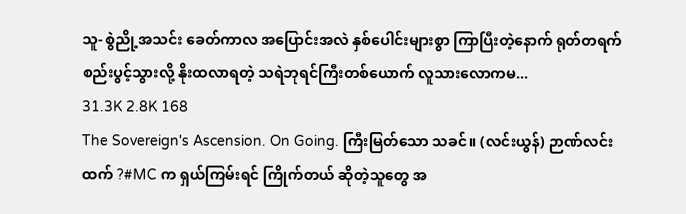သူ- စွဲညို့အသင်း ခေတ်ကာလ အပြောင်းအလဲ နှစ်ပေါင်းများစွာ ကြာပြီးတဲ့နောက် ရုတ်တရက် စည်းပွင့်သွားလို့ နိုးထလာရတဲ့ သရဲဘုရင်ကြီးတစ်ယောက် လူသားလောကမ...
31.3K 2.8K 168
The Sovereign's Ascension. On Going. ကြီးမြတ်သော သခင်။ (လင်းယွန်) ဉာဏ်လင်းထက် ?#MC က ရှယ်ကြမ်းရင် ကြိုက်တယ် ဆိုတဲ့သူတွေ အ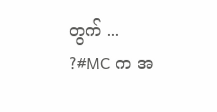တွက် ... ?#MC က အ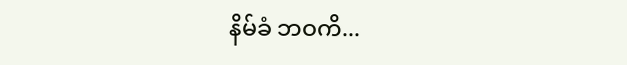နိမ်ခံ ဘဝကိ...